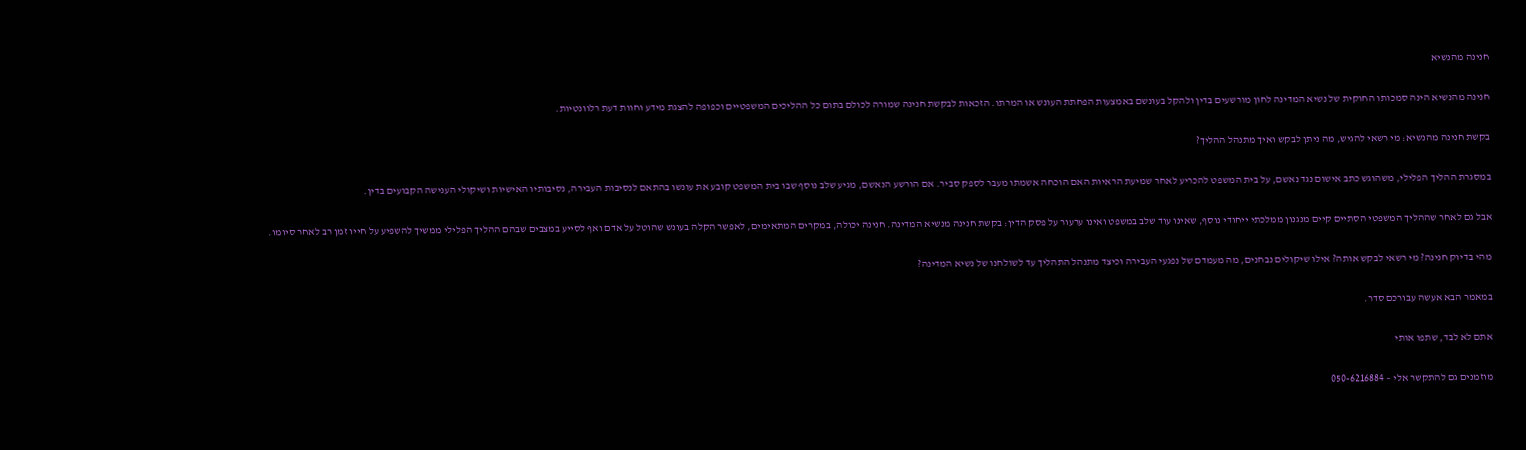חנינה מהנשיא

חנינה מהנשיא הינה סמכותו החוקית של נשיא המדינה לחון מורשעים בדין ולהקל בעונשם באמצעות הפחתת העונש או המרתו. הזכאות לבקשת חנינה שמורה לכולם בתום כל ההליכים המשפטיים וכפופה להצגת מידע וחוות דעת רלוונטיות.

בקשת חנינה מהנשיא: מי רשאי להגיש, מה ניתן לבקש ואיך מתנהל ההליך?

במסגרת ההליך הפלילי, משהוגש כתב אישום נגד נאשם, על בית המשפט להכריע לאחר שמיעת הראיות האם הוכחה אשמתו מעבר לספק סביר. אם הורשע הנאשם, מגיע שלב נוסף שבו בית המשפט קובע את עונשו בהתאם לנסיבות העבירה, נסיבותיו האישיות ושיקולי הענישה הקבועים בדין.

אבל גם לאחר שההליך המשפטי הסתיים קיים מנגנון ממלכתי ייחודי נוסף, שאינו עוד שלב במשפט ואינו ערעור על פסק הדין: בקשת חנינה מנשיא המדינה. חנינה יכולה, במקרים המתאימים, לאפשר הקלה בעונש שהוטל על אדם ואף לסייע במצבים שבהם ההליך הפלילי ממשיך להשפיע על חייו זמן רב לאחר סיומו.

מהי בדיוק חנינה? מי רשאי לבקש אותה? אילו שיקולים נבחנים, מה מעמדם של נפגעי העבירה וכיצד מתנהל התהליך עד לשולחנו של נשיא המדינה?

במאמר הבא אעשה עבורכם סדר.

אתם לא לבד, שתפו אותי

מוזמנים גם להתקשר אלי – 050-6216884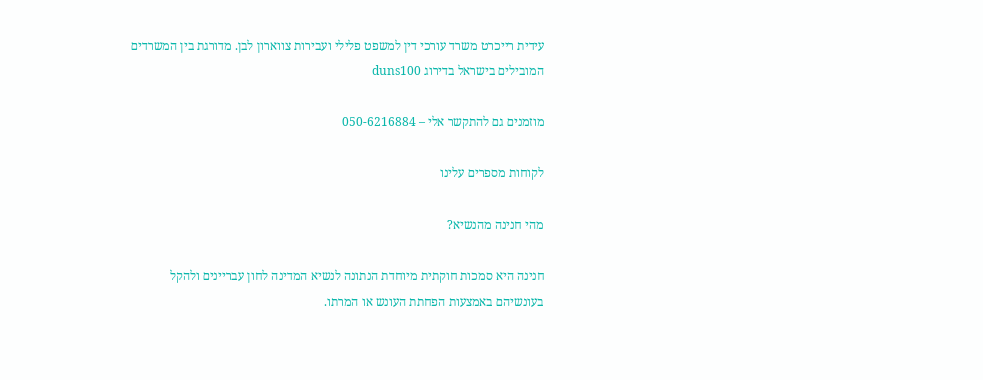עידית רייכרט משרד עורכי דין למשפט פלילי ועבירות צווארון לבן. מדורגת בין המשרדים המובילים בישראל בדירוג duns100

מוזמנים גם להתקשר אלי – 050-6216884

לקוחות מספרים עלינו

מהי חנינה מהנשיא?

חנינה היא סמכות חוקתית מיוחדת הנתונה לנשיא המדינה לחון עבריינים ולהקל בעונשיהם באמצעות הפחתת העונש או המרתו.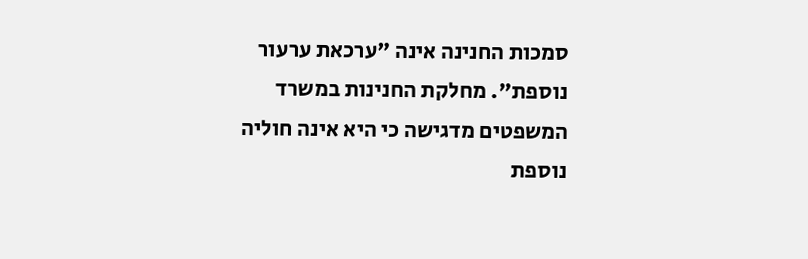סמכות החנינה אינה "ערכאת ערעור נוספת". מחלקת החנינות במשרד המשפטים מדגישה כי היא אינה חוליה נוספת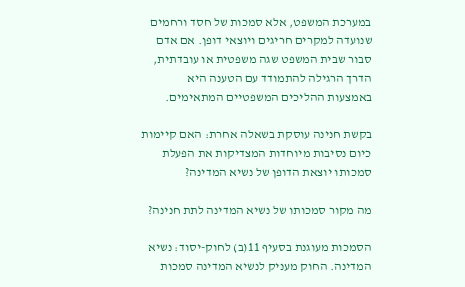במערכת המשפט, אלא סמכות של חסד ורחמים שנועדה למקרים חריגים ויוצאי דופן. אם אדם סבור שבית המשפט שגה משפטית או עובדתית, הדרך הרגילה להתמודד עם הטענה היא באמצעות ההליכים המשפטיים המתאימים.

בקשת חנינה עוסקת בשאלה אחרת: האם קיימות כיום נסיבות מיוחדות המצדיקות את הפעלת סמכותו יוצאת הדופן של נשיא המדינה?

מה מקור סמכותו של נשיא המדינה לתת חנינה?

הסמכות מעוגנת בסעיף 11(ב) לחוק-יסוד: נשיא המדינה. החוק מעניק לנשיא המדינה סמכות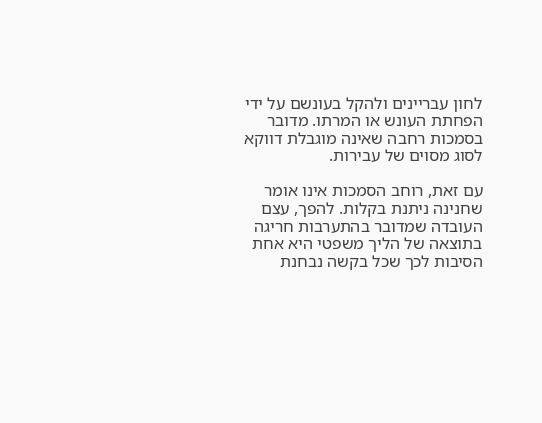לחון עבריינים ולהקל בעונשם על ידי הפחתת העונש או המרתו. מדובר בסמכות רחבה שאינה מוגבלת דווקא לסוג מסוים של עבירות.

עם זאת, רוחב הסמכות אינו אומר שחנינה ניתנת בקלות. להפך, עצם העובדה שמדובר בהתערבות חריגה בתוצאה של הליך משפטי היא אחת הסיבות לכך שכל בקשה נבחנת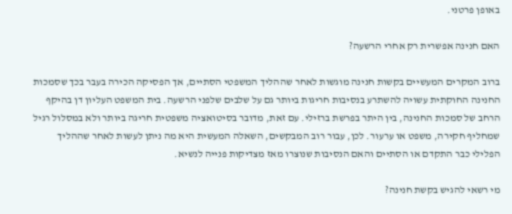באופן פרטני.

האם חנינה אפשרית רק אחרי הרשעה?

ברוב המקרים המעשיים בקשות חנינה מוגשות לאחר שההליך המשפטי הסתיים, אך הפסיקה הכירה בעבר בכך שסמכות החנינה החוקתית עשויה להשתרע בנסיבות חריגות ביותר גם על שלבים שלפני הרשעה. בית המשפט העליון דן בהיקף הרחב של סמכות החנינה, בין היתר בפרשת ברזילי. עם זאת, מדובר בסיטואציה משפטית חריגה ביותר ולא במסלול רגיל שמחליף חקירה, משפט או ערעור. לכן, עבור רוב המבקשים, השאלה המעשית היא מה ניתן לעשות לאחר שההליך הפלילי כבר התקדם או הסתיים והאם הנסיבות שנוצרו מאז מצדיקות פנייה לנשיא.

מי רשאי להגיש בקשת חנינה?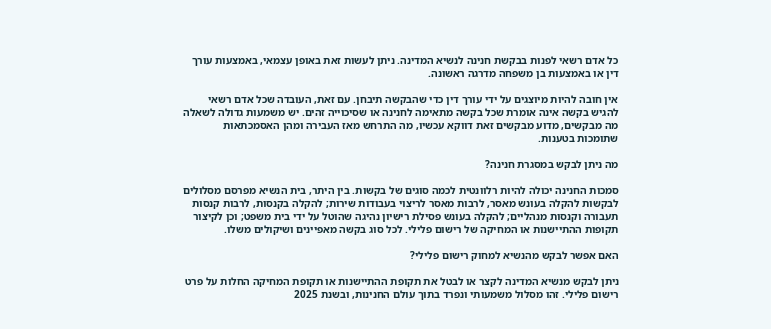כל אדם רשאי לפנות בבקשת חנינה לנשיא המדינה. ניתן לעשות זאת באופן עצמאי, באמצעות עורך דין או באמצעות בן משפחה מדרגה ראשונה.

אין חובה להיות מיוצגים על ידי עורך דין כדי שהבקשה תיבחן. עם זאת, העובדה שכל אדם רשאי להגיש בקשה אינה אומרת שכל בקשה מתאימה לחנינה או שסיכוייה זהים. יש משמעות גדולה לשאלה מה מבקשים, מדוע מבקשים זאת דווקא עכשיו, מה התרחש מאז העבירה ומהן האסמכתאות שתומכות בטענות.

מה ניתן לבקש במסגרת חנינה?

סמכות החנינה יכולה להיות רלוונטית לכמה סוגים של בקשות. בין היתר, בית הנשיא מפרסם מסלולים לבקשות להקלה בעונש מאסר, לרבות מאסר לריצוי בעבודות שירות; להקלה בקנסות, לרבות קנסות תעבורה וקנסות מנהליים; להקלה בעונש פסילת רישיון נהיגה שהוטל על ידי בית משפט; וכן לקיצור תקופות ההתיישנות או המחיקה של רישום פלילי. לכל סוג בקשה מאפיינים ושיקולים משלו.

האם אפשר לבקש מהנשיא למחוק רישום פלילי?

ניתן לבקש מנשיא המדינה לקצר או לבטל את תקופת ההתיישנות או תקופת המחיקה החלות על פרט רישום פלילי. זהו מסלול משמעותי ונפרד בתוך עולם החנינות, ובשנת 2025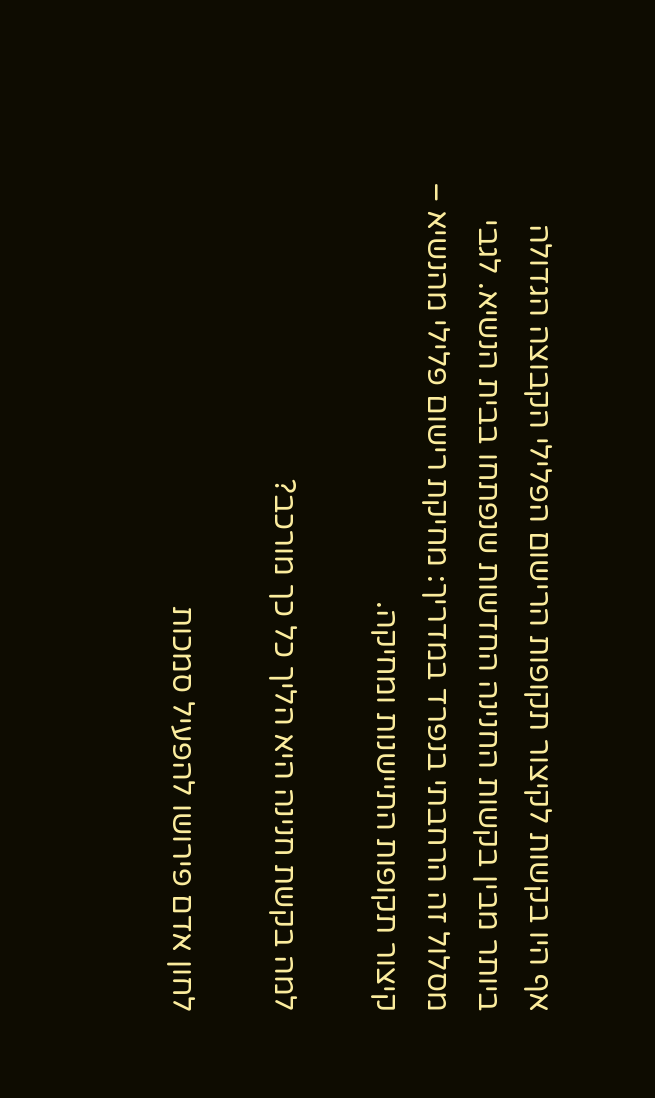אף היו בקשות לקיצור תקופות הרישום הפלילי הקבוצה הגדולה ביותר מבין בקשות החנינה החדשות שנפתחו בבית הנשיא. לגבי מסלול זה הרחבתי בנפרד במדריך: מחיקת רישום פלילי מהנשיא – קיצור תקופות התיישנות ומחיקה.

למה בקשת חנינה היא הליך כל כך מורכב?

לחון אדם פירושו להפעיל סמכות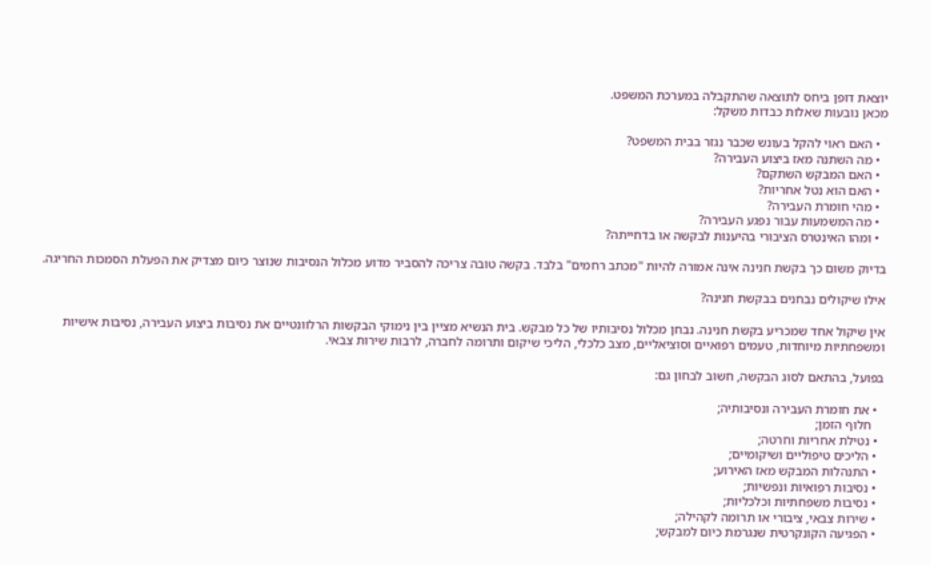יוצאת דופן ביחס לתוצאה שהתקבלה במערכת המשפט.
מכאן נובעות שאלות כבדות משקל:

  • האם ראוי להקל בעונש שכבר נגזר בבית המשפט?
  • מה השתנה מאז ביצוע העבירה?
  • האם המבקש השתקם?
  • האם הוא נטל אחריות?
  • מהי חומרת העבירה?
  • מה המשמעות עבור נפגע העבירה?
  • ומהו האינטרס הציבורי בהיענות לבקשה או בדחייתה?

בדיוק משום כך בקשת חנינה אינה אמורה להיות "מכתב רחמים" בלבד. בקשה טובה צריכה להסביר מדוע מכלול הנסיבות שנוצר כיום מצדיק את הפעלת הסמכות החריגה.

אילו שיקולים נבחנים בבקשת חנינה?

אין שיקול אחד שמכריע בקשת חנינה. נבחן מכלול נסיבותיו של כל מבקש. בית הנשיא מציין בין נימוקי הבקשות הרלוונטיים את נסיבות ביצוע העבירה, נסיבות אישיות ומשפחתיות מיוחדות, טעמים רפואיים וסוציאליים, מצב כלכלי, הליכי שיקום ותרומה לחברה, לרבות שירות צבאי.

בפועל, בהתאם לסוג הבקשה, חשוב לבחון גם:

  • את חומרת העבירה ונסיבותיה;
    חלוף הזמן;
  • נטילת אחריות וחרטה;
  • הליכים טיפוליים ושיקומיים;
  • התנהלות המבקש מאז האירוע;
  • נסיבות רפואיות ונפשיות;
  • נסיבות משפחתיות וכלכליות;
  • שירות צבאי, ציבורי או תרומה לקהילה;
  • הפגיעה הקונקרטית שנגרמת כיום למבקש;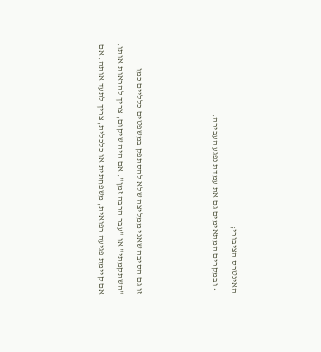האינטרס הציבורי;
  • ובמקרים המתאימים גם את עמדת נפגע העבירה.



זו גם הסיבה שאני ממליצה שלא להסתפק במשפטים כלליים כמו "השתקמתי" או "עבר הרבה זמן". אם היה שיקום, צריך להראות אותו. אם קיימת פגיעה רפואית, משפחתית או כלכלית, צריך לתעד אותה. אם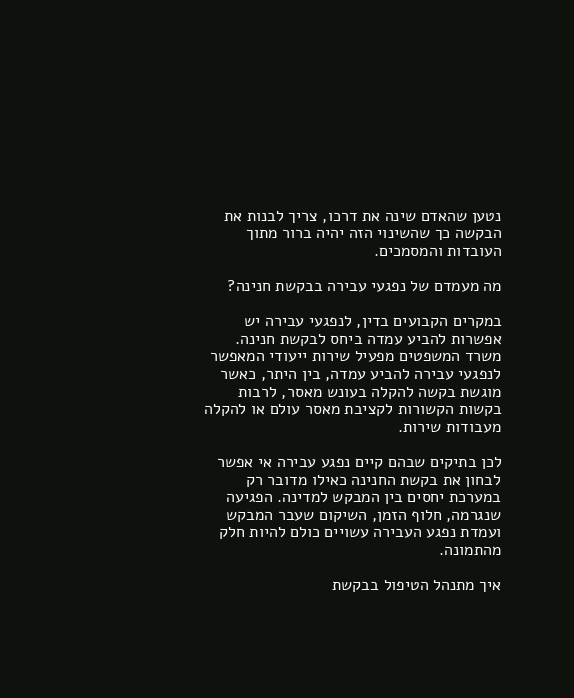נטען שהאדם שינה את דרכו, צריך לבנות את הבקשה כך שהשינוי הזה יהיה ברור מתוך העובדות והמסמכים.

מה מעמדם של נפגעי עבירה בבקשת חנינה?

במקרים הקבועים בדין, לנפגעי עבירה יש אפשרות להביע עמדה ביחס לבקשת חנינה. משרד המשפטים מפעיל שירות ייעודי המאפשר לנפגעי עבירה להביע עמדה, בין היתר, כאשר מוגשת בקשה להקלה בעונש מאסר, לרבות בקשות הקשורות לקציבת מאסר עולם או להקלה מעבודות שירות.

לכן בתיקים שבהם קיים נפגע עבירה אי אפשר לבחון את בקשת החנינה כאילו מדובר רק במערכת יחסים בין המבקש למדינה. הפגיעה שנגרמה, חלוף הזמן, השיקום שעבר המבקש ועמדת נפגע העבירה עשויים כולם להיות חלק מהתמונה.

איך מתנהל הטיפול בבקשת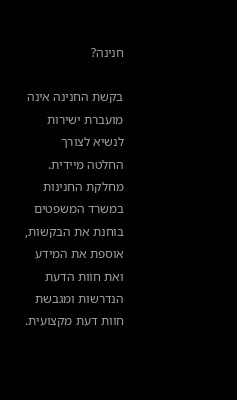חנינה?

בקשת החנינה אינה מועברת ישירות לנשיא לצורך החלטה מיידית. מחלקת החנינות במשרד המשפטים בוחנת את הבקשות, אוספת את המידע ואת חוות הדעת הנדרשות ומגבשת חוות דעת מקצועית.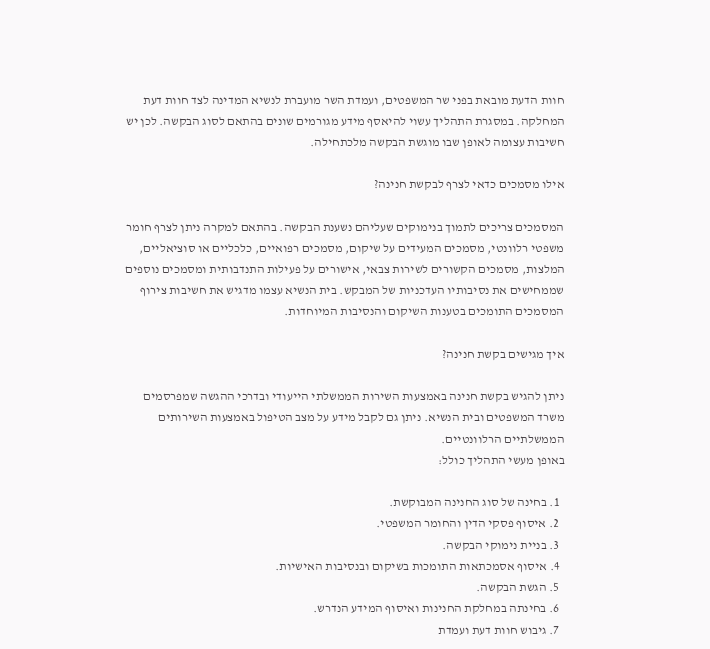חוות הדעת מובאת בפני שר המשפטים, ועמדת השר מועברת לנשיא המדינה לצד חוות דעת המחלקה. במסגרת התהליך עשוי להיאסף מידע מגורמים שונים בהתאם לסוג הבקשה. לכן יש חשיבות עצומה לאופן שבו מוגשת הבקשה מלכתחילה.

אילו מסמכים כדאי לצרף לבקשת חנינה?

המסמכים צריכים לתמוך בנימוקים שעליהם נשענת הבקשה. בהתאם למקרה ניתן לצרף חומר משפטי רלוונטי, מסמכים המעידים על שיקום, מסמכים רפואיים, כלכליים או סוציאליים, המלצות, מסמכים הקשורים לשירות צבאי, אישורים על פעילות התנדבותית ומסמכים נוספים שממחישים את נסיבותיו העדכניות של המבקש. בית הנשיא עצמו מדגיש את חשיבות צירוף המסמכים התומכים בטענות השיקום והנסיבות המיוחדות.

איך מגישים בקשת חנינה?

ניתן להגיש בקשת חנינה באמצעות השירות הממשלתי הייעודי ובדרכי ההגשה שמפרסמים משרד המשפטים ובית הנשיא. ניתן גם לקבל מידע על מצב הטיפול באמצעות השירותים הממשלתיים הרלוונטיים.
באופן מעשי התהליך כולל:

  1. בחינה של סוג החנינה המבוקשת.
  2. איסוף פסקי הדין והחומר המשפטי.
  3. בניית נימוקי הבקשה.
  4. איסוף אסמכתאות התומכות בשיקום ובנסיבות האישיות.
  5. הגשת הבקשה.
  6. בחינתה במחלקת החנינות ואיסוף המידע הנדרש.
  7. גיבוש חוות דעת ועמדת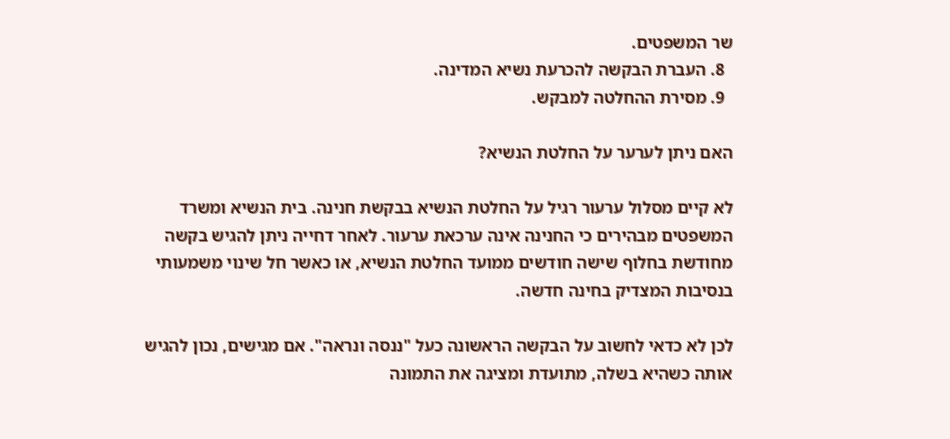שר המשפטים.
  8. העברת הבקשה להכרעת נשיא המדינה.
  9. מסירת ההחלטה למבקש.

האם ניתן לערער על החלטת הנשיא?

לא קיים מסלול ערעור רגיל על החלטת הנשיא בבקשת חנינה. בית הנשיא ומשרד המשפטים מבהירים כי החנינה אינה ערכאת ערעור. לאחר דחייה ניתן להגיש בקשה מחודשת בחלוף שישה חודשים ממועד החלטת הנשיא, או כאשר חל שינוי משמעותי בנסיבות המצדיק בחינה חדשה.

לכן לא כדאי לחשוב על הבקשה הראשונה כעל "ננסה ונראה". אם מגישים, נכון להגיש אותה כשהיא בשלה, מתועדת ומציגה את התמונה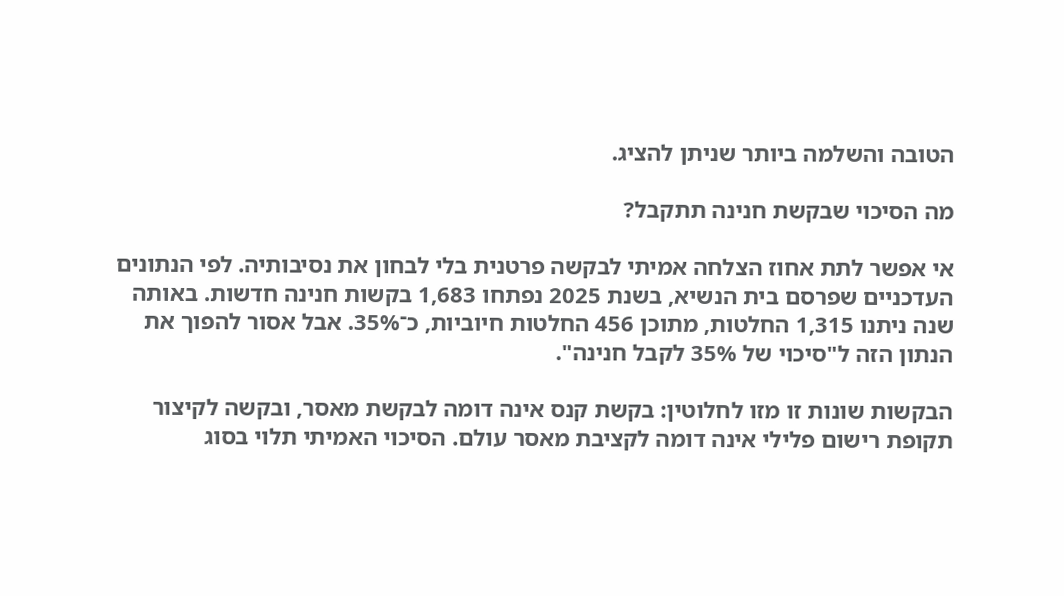הטובה והשלמה ביותר שניתן להציג.

מה הסיכוי שבקשת חנינה תתקבל?

אי אפשר לתת אחוז הצלחה אמיתי לבקשה פרטנית בלי לבחון את נסיבותיה. לפי הנתונים העדכניים שפרסם בית הנשיא, בשנת 2025 נפתחו 1,683 בקשות חנינה חדשות. באותה שנה ניתנו 1,315 החלטות, מתוכן 456 החלטות חיוביות, כ־35%. אבל אסור להפוך את הנתון הזה ל"סיכוי של 35% לקבל חנינה".

הבקשות שונות זו מזו לחלוטין: בקשת קנס אינה דומה לבקשת מאסר, ובקשה לקיצור תקופת רישום פלילי אינה דומה לקציבת מאסר עולם. הסיכוי האמיתי תלוי בסוג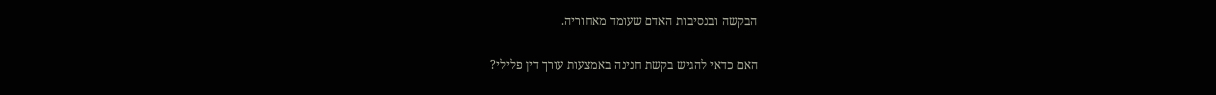הבקשה ובנסיבות האדם שעומד מאחוריה.

האם כדאי להגיש בקשת חנינה באמצעות עורך דין פלילי?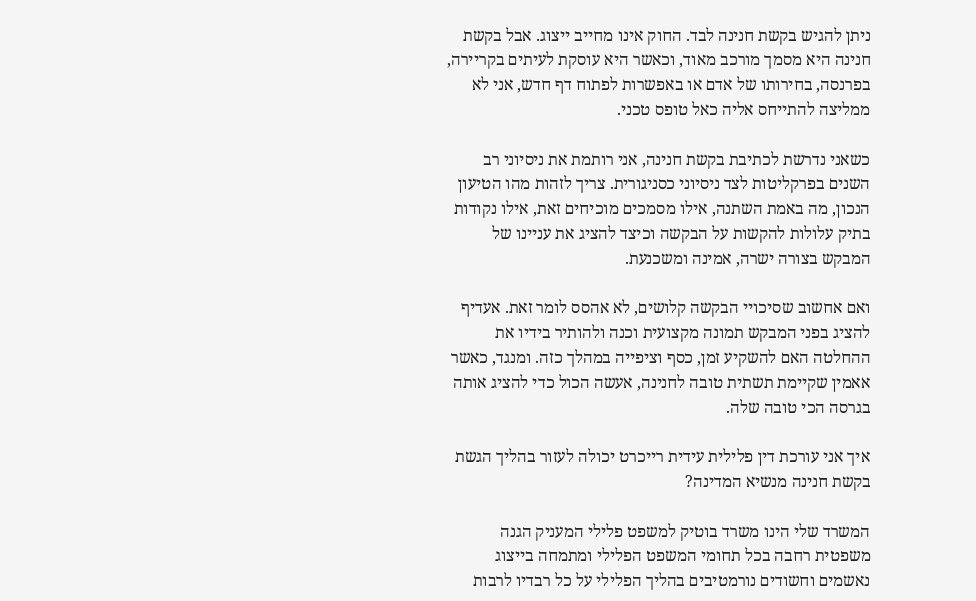ניתן להגיש בקשת חנינה לבד. החוק אינו מחייב ייצוג. אבל בקשת חנינה היא מסמך מורכב מאוד, וכאשר היא עוסקת לעיתים בקריירה, בפרנסה, בחירותו של אדם או באפשרות לפתוח דף חדש, אני לא ממליצה להתייחס אליה כאל טופס טכני.

כשאני נדרשת לכתיבת בקשת חנינה, אני רותמת את ניסיוני רב השנים בפרקליטות לצד ניסיוני כסניגורית. צריך לזהות מהו הטיעון הנכון, מה באמת השתנה, אילו מסמכים מוכיחים זאת, אילו נקודות בתיק עלולות להקשות על הבקשה וכיצד להציג את עניינו של המבקש בצורה ישרה, אמינה ומשכנעת.

ואם אחשוב שסיכויי הבקשה קלושים, לא אהסס לומר זאת. אעדיף להציג בפני המבקש תמונה מקצועית וכנה ולהותיר בידיו את ההחלטה האם להשקיע זמן, כסף וציפייה במהלך כזה. ומנגד, כאשר אאמין שקיימת תשתית טובה לחנינה, אעשה הכול כדי להציג אותה בגרסה הכי טובה שלה.

איך אני עורכת דין פלילית עידית רייכרט יכולה לעזור בהליך הגשת בקשת חנינה מנשיא המדינה?

המשרד שלי הינו משרד בוטיק למשפט פלילי המעניק הגנה משפטית רחבה בכל תחומי המשפט הפלילי ומתמחה בייצוג נאשמים וחשודים נורמטיבים בהליך הפלילי על כל רבדיו לרבות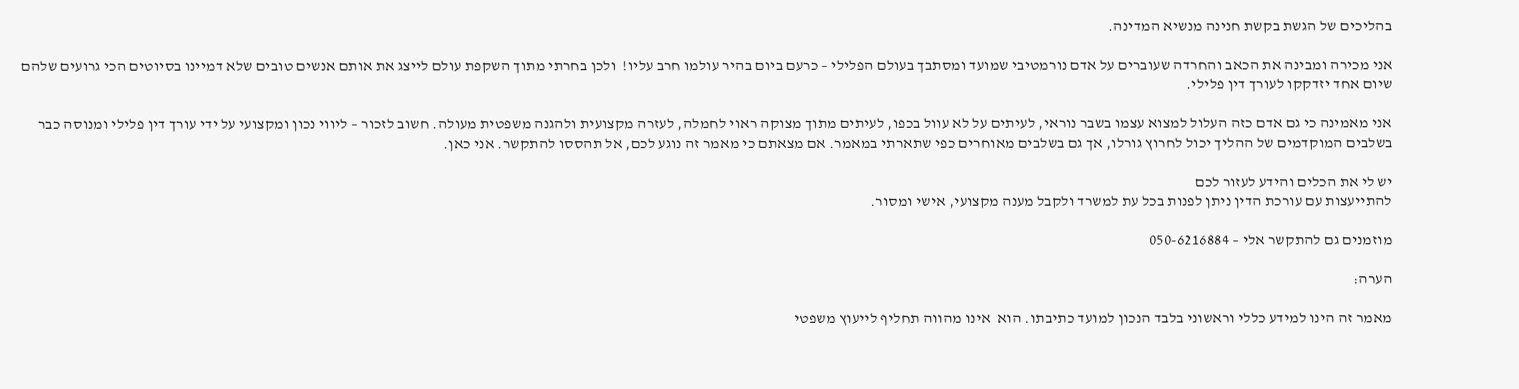בהליכים של הגשת בקשת חנינה מנשיא המדינה.

אני מכירה ומבינה את הכאב והחרדה שעוברים על אדם נורמטיבי שמועד ומסתבך בעולם הפלילי – כרעם ביום בהיר עולמו חרב עליו!  ולכן בחרתי מתוך השקפת עולם לייצג את אותם אנשים טובים שלא דמיינו בסיוטים הכי גרועים שלהם שיום אחד יזדקקו לעורך דין פלילי.

אני מאמינה כי גם אדם כזה העלול למצוא עצמו בשבר נוראי, לעיתים על לא עוול בכפו, לעיתים מתוך מצוקה ראוי לחמלה, לעזרה מקצועית ולהגנה משפטית מעולה. חשוב לזכור – ליווי נכון ומקצועי על ידי עורך דין פלילי ומנוסה כבר בשלבים המוקדמים של ההליך יכול לחרוץ גורלו, אך גם בשלבים מאוחרים כפי שתארתי במאמר. אם מצאתם כי מאמר זה נוגע לכם, אל תהססו להתקשר. אני כאן.

יש לי את הכלים והידע לעזור לכם
להתייעצות עם עורכת הדין ניתן לפנות בכל עת למשרד ולקבל מענה מקצועי, אישי ומסור.

מוזמנים גם להתקשר אלי – 050-6216884

הערה:

מאמר זה הינו למידע כללי וראשוני בלבד הנכון למועד כתיבתו. הוא  אינו מהווה תחליף לייעוץ משפטי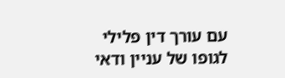עם עורך דין פלילי לגופו של עניין ודאי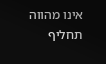אינו מהווה תחליף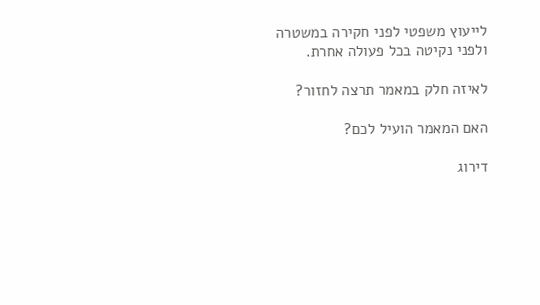לייעוץ משפטי לפני חקירה במשטרה ולפני נקיטה בכל פעולה אחרת.

לאיזה חלק במאמר תרצה לחזור?

האם המאמר הועיל לכם?

דירוג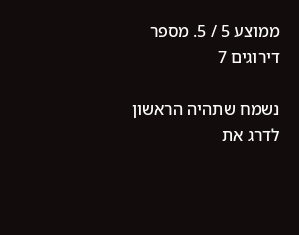ממוצע 5 / 5. מספר דירוגים 7

נשמח שתהיה הראשון לדרג את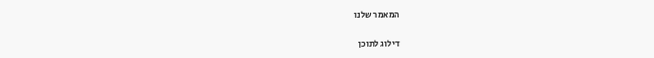המאמר שלנו

דילוג לתוכן